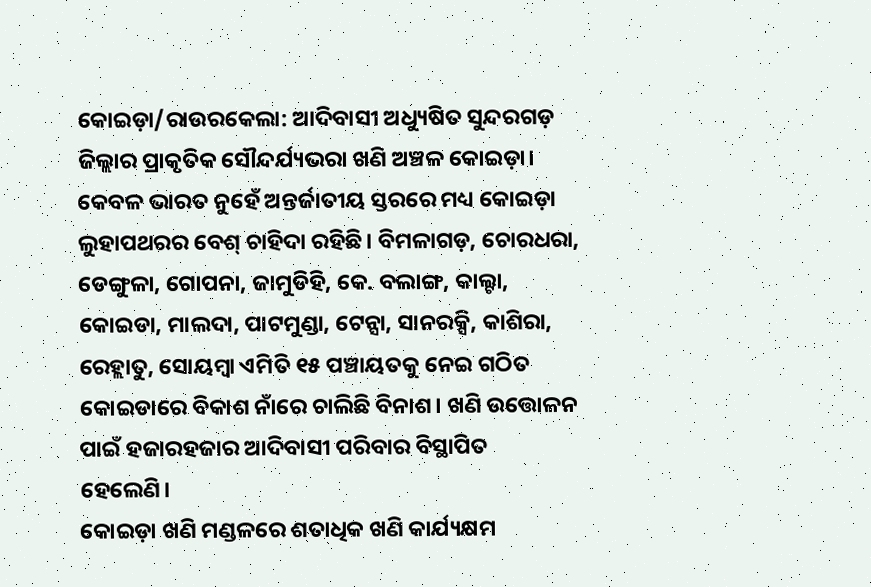କୋଇଡ଼ା/ରାଉରକେଲା: ଆଦିବାସୀ ଅଧ୍ୟୁଷିତ ସୁନ୍ଦରଗଡ଼ ଜିଲ୍ଲାର ପ୍ରାକୃତିକ ସୌନ୍ଦର୍ଯ୍ୟଭରା ଖଣି ଅଞ୍ଚଳ କୋଇଡ଼ା। କେବଳ ଭାରତ ନୁହେଁ ଅନ୍ତର୍ଜାତୀୟ ସ୍ତରରେ ମଧ୍ୟ କୋଇଡ଼ା ଲୁହାପଥରର ବେଶ୍ ଚାହିଦା ରହିଛି। ବିମଳାଗଡ଼, ଚୋରଧରା, ଡେଙ୍ଗୁଳା, ଗୋପନା, ଜାମୁଡିହି, କେ. ବଲାଙ୍ଗ, କାଲ୍ଟା, କୋଇଡା, ମାଲଦା, ପାଟମୁଣ୍ଡା, ଟେନ୍ସା, ସାନରକ୍ସି, କାଶିରା, ରେହ୍ଲାତୁ, ସୋୟମ୍ବା ଏମିତି ୧୫ ପଞ୍ଚାୟତକୁ ନେଇ ଗଠିତ କୋଇଡାରେ ବିକାଶ ନାଁରେ ଚାଲିଛି ବିନାଶ। ଖଣି ଉତ୍ତୋଳନ ପାଇଁ ହଜାରହଜାର ଆଦିବାସୀ ପରିବାର ବିସ୍ଥାପିତ ହେଲେଣି।
କୋଇଡ଼ା ଖଣି ମଣ୍ଡଳରେ ଶତାଧିକ ଖଣି କାର୍ଯ୍ୟକ୍ଷମ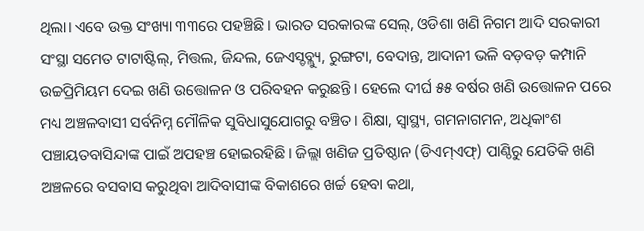ଥିଲା। ଏବେ ଉକ୍ତ ସଂଖ୍ୟା ୩୩ରେ ପହଞ୍ଚିଛି। ଭାରତ ସରକାରଙ୍କ ସେଲ୍, ଓଡିଶା ଖଣି ନିଗମ ଆଦି ସରକାରୀ ସଂସ୍ଥା ସମେତ ଟାଟାଷ୍ଟିଲ୍, ମିତ୍ତଲ, ଜିନ୍ଦଲ, ଜେଏସ୍ଡବ୍ଲ୍ୟୁ, ରୁଙ୍ଗଟା, ବେଦାନ୍ତ, ଆଦାନୀ ଭଳି ବଡ଼ବଡ଼ କମ୍ପାନି ଉଚ୍ଚପ୍ରିମିୟମ ଦେଇ ଖଣି ଉତ୍ତୋଳନ ଓ ପରିବହନ କରୁଛନ୍ତି। ହେଲେ ଦୀର୍ଘ ୫୫ ବର୍ଷର ଖଣି ଉତ୍ତୋଳନ ପରେ ମଧ୍ୟ ଅଞ୍ଚଳବାସୀ ସର୍ବନିମ୍ନ ମୌଳିକ ସୁବିଧାସୁଯୋଗରୁ ବଞ୍ଚିତ। ଶିକ୍ଷା, ସ୍ବାସ୍ଥ୍ୟ, ଗମନାଗମନ, ଅଧିକାଂଶ ପଞ୍ଚାୟତବାସିନ୍ଦାଙ୍କ ପାଇଁ ଅପହଞ୍ଚ ହୋଇରହିଛି। ଜିଲ୍ଲା ଖଣିଜ ପ୍ରତିଷ୍ଠାନ (ଡିଏମ୍ଏଫ୍) ପାଣ୍ଠିରୁ ଯେତିକି ଖଣି ଅଞ୍ଚଳରେ ବସବାସ କରୁଥିବା ଆଦିବାସୀଙ୍କ ବିକାଶରେ ଖର୍ଚ୍ଚ ହେବା କଥା,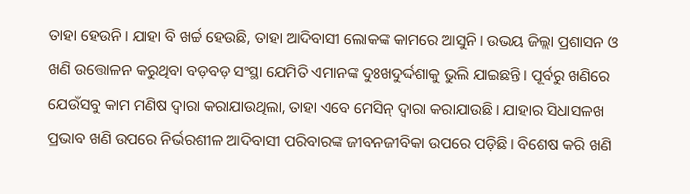ତାହା ହେଉନି। ଯାହା ବି ଖର୍ଚ୍ଚ ହେଉଛି, ତାହା ଆଦିବାସୀ ଲୋକଙ୍କ କାମରେ ଆସୁନି। ଉଭୟ ଜିଲ୍ଲା ପ୍ରଶାସନ ଓ ଖଣି ଉତ୍ତୋଳନ କରୁଥିବା ବଡ଼ବଡ଼ ସଂସ୍ଥା ଯେମିତି ଏମାନଙ୍କ ଦୁଃଖଦୁର୍ଦ୍ଦଶାକୁ ଭୁଲି ଯାଇଛନ୍ତି। ପୂର୍ବରୁ ଖଣିରେ ଯେଉଁସବୁ କାମ ମଣିଷ ଦ୍ବାରା କରାଯାଉଥିଲା, ତାହା ଏବେ ମେସିନ୍ ଦ୍ବାରା କରାଯାଉଛି। ଯାହାର ସିଧାସଳଖ ପ୍ରଭାବ ଖଣି ଉପରେ ନିର୍ଭରଶୀଳ ଆଦିବାସୀ ପରିବାରଙ୍କ ଜୀବନଜୀବିକା ଉପରେ ପଡ଼ିଛି। ବିଶେଷ କରି ଖଣି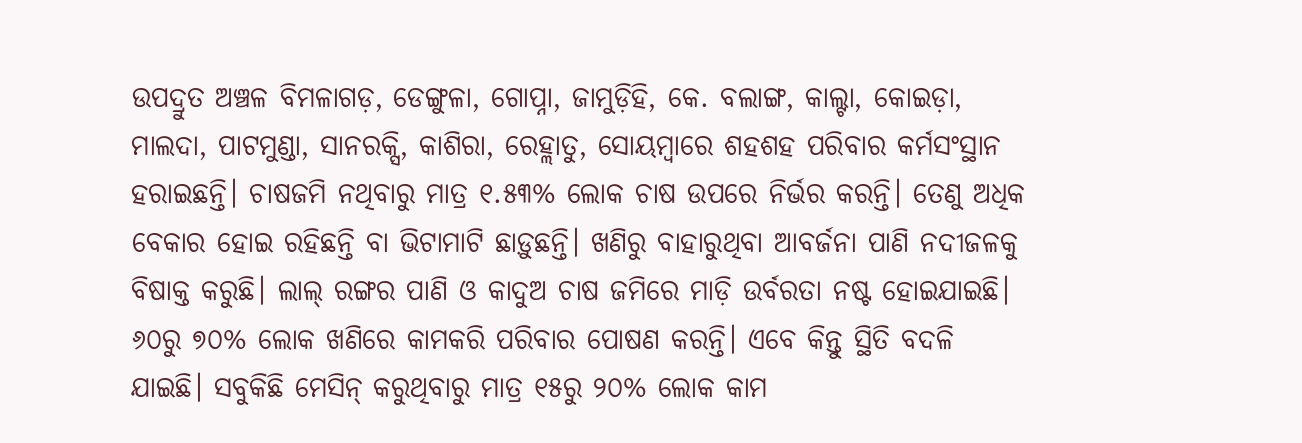ଉପଦ୍ରୁତ ଅଞ୍ଚଳ ବିମଳାଗଡ଼, ଡେଙ୍ଗୁଳା, ଗୋପ୍ନା, ଜାମୁଡ଼ିହି, କେ. ବଲାଙ୍ଗ, କାଲ୍ଟା, କୋଇଡ଼ା, ମାଲଦା, ପାଟମୁଣ୍ଡା, ସାନରକ୍ସି, କାଶିରା, ରେହ୍ଲାତୁ, ସୋୟମ୍ବାରେ ଶହଶହ ପରିବାର କର୍ମସଂସ୍ଥାନ ହରାଇଛନ୍ତି। ଚାଷଜମି ନଥିବାରୁ ମାତ୍ର ୧.୫୩% ଲୋକ ଚାଷ ଉପରେ ନିର୍ଭର କରନ୍ତି। ତେଣୁ ଅଧିକ ବେକାର ହୋଇ ରହିଛନ୍ତି ବା ଭିଟାମାଟି ଛାଡ଼ୁଛନ୍ତି। ଖଣିରୁ ବାହାରୁଥିବା ଆବର୍ଜନା ପାଣି ନଦୀଜଳକୁ ବିଷାକ୍ତ କରୁଛି। ଲାଲ୍ ରଙ୍ଗର ପାଣି ଓ କାଦୁଅ ଚାଷ ଜମିରେ ମାଡ଼ି ଉର୍ବରତା ନଷ୍ଟ ହୋଇଯାଇଛି। ୬୦ରୁ ୭୦% ଲୋକ ଖଣିରେ କାମକରି ପରିବାର ପୋଷଣ କରନ୍ତି। ଏବେ କିନ୍ତୁ ସ୍ଥିତି ବଦଳି ଯାଇଛି। ସବୁକିଛି ମେସିନ୍ କରୁଥିବାରୁ ମାତ୍ର ୧୫ରୁ ୨୦% ଲୋକ କାମ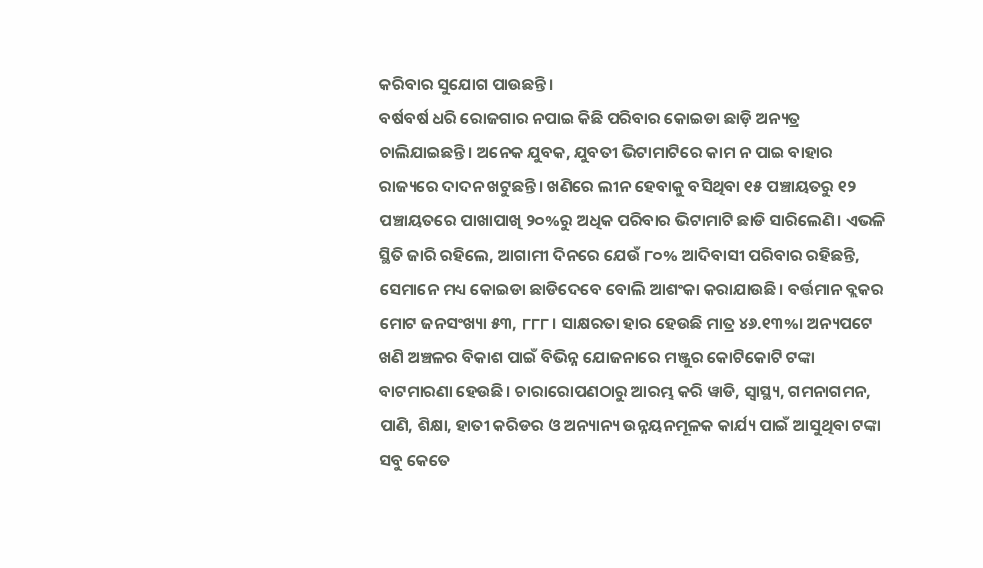କରିବାର ସୁଯୋଗ ପାଉଛନ୍ତି।
ବର୍ଷବର୍ଷ ଧରି ରୋଜଗାର ନପାଇ କିଛି ପରିବାର କୋଇଡା ଛାଡ଼ି ଅନ୍ୟତ୍ର ଚାଲିଯାଇଛନ୍ତି। ଅନେକ ଯୁବକ, ଯୁବତୀ ଭିଟାମାଟିରେ କାମ ନ ପାଇ ବାହାର ରାଜ୍ୟରେ ଦାଦନ ଖଟୁଛନ୍ତି। ଖଣିରେ ଲୀନ ହେବାକୁ ବସିଥିବା ୧୫ ପଞ୍ଚାୟତରୁ ୧୨ ପଞ୍ଚାୟତରେ ପାଖାପାଖି ୨୦%ରୁ ଅଧିକ ପରିବାର ଭିଟାମାଟି ଛାଡି ସାରିଲେଣି। ଏଭଳି ସ୍ଥିତି ଜାରି ରହିଲେ, ଆଗାମୀ ଦିନରେ ଯେଉଁ ୮୦% ଆଦିବାସୀ ପରିବାର ରହିଛନ୍ତି, ସେମାନେ ମଧ୍ୟ କୋଇଡା ଛାଡିଦେବେ ବୋଲି ଆଶଂକା କରାଯାଉଛି। ବର୍ତ୍ତମାନ ବ୍ଲକର ମୋଟ ଜନସଂଖ୍ୟା ୫୩, ୮୮୮। ସାକ୍ଷରତା ହାର ହେଉଛି ମାତ୍ର ୪୬.୧୩%। ଅନ୍ୟପଟେ ଖଣି ଅଞ୍ଚଳର ବିକାଶ ପାଇଁ ବିଭିନ୍ନ ଯୋଜନାରେ ମଞ୍ଜୁର କୋଟିକୋଟି ଟଙ୍କା ବାଟମାରଣା ହେଉଛି। ଚାରାରୋପଣଠାରୁ ଆରମ୍ଭ କରି ୱାଡି, ସ୍ୱାସ୍ଥ୍ୟ, ଗମନାଗମନ, ପାଣି, ଶିକ୍ଷା, ହାତୀ କରିଡର ଓ ଅନ୍ୟାନ୍ୟ ଉନ୍ନୟନମୂଳକ କାର୍ଯ୍ୟ ପାଇଁ ଆସୁଥିବା ଟଙ୍କା ସବୁ କେତେ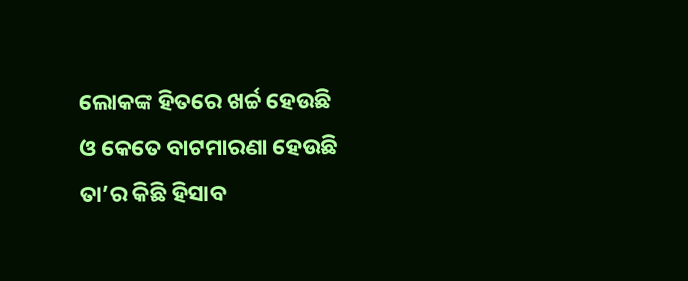ଲୋକଙ୍କ ହିତରେ ଖର୍ଚ୍ଚ ହେଉଛି ଓ କେତେ ବାଟମାରଣା ହେଉଛି ତା’ର କିଛି ହିସାବ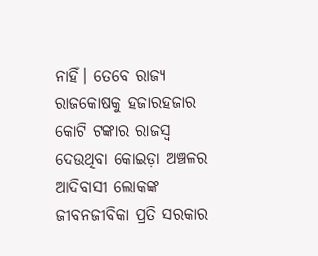ନାହିଁ। ତେବେ ରାଜ୍ୟ ରାଜକୋଷକୁ ହଜାରହଜାର କୋଟି ଟଙ୍କାର ରାଜସ୍ବ ଦେଉଥିବା କୋଇଡ଼ା ଅଞ୍ଚଳର ଆଦିବାସୀ ଲୋକଙ୍କ ଜୀବନଜୀବିକା ପ୍ରତି ସରକାର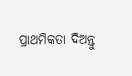ପ୍ରାଥମିକତା ଦିଅନ୍ତୁ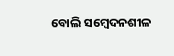ବୋଲି ସମ୍ବେଦନଶୀଳ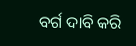ବର୍ଗ ଦାବି କରି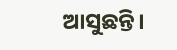ଆସୁଛନ୍ତି।